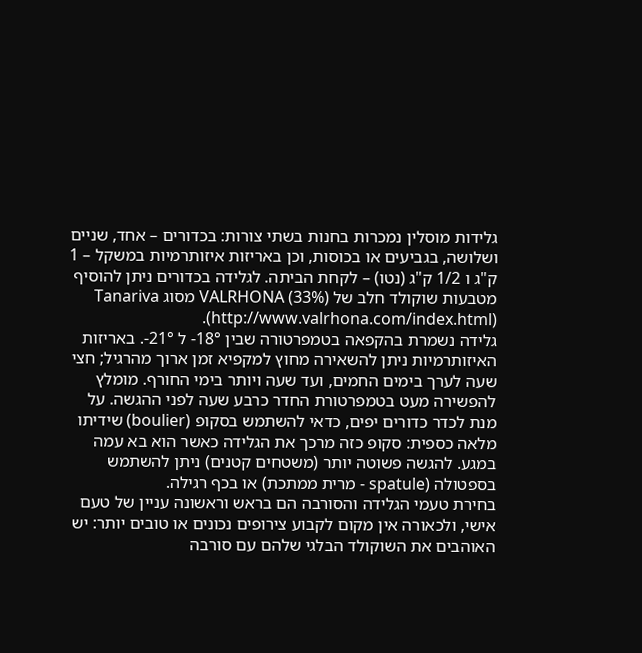גלידות מוסלין נמכרות בחנות בשתי צורות: בכדורים – אחד, שניים ושלושה, בגביעים או בכוסות, וכן באריזות איזותרמיות במשקל – 1 ק"ג ו 1/2 ק"ג (נטו) – לקחת הביתה. לגלידה בכדורים ניתן להוסיף מטבעות שוקולד חלב של VALRHONA (33%) מסוג Tanariva (http://www.valrhona.com/index.html).
גלידה נשמרת בהקפאה בטמפרטורה שבין 18°- ל 21°-. באריזות האיזותרמיות ניתן להשאירה מחוץ למקפיא זמן ארוך מהרגיל; חצי שעה לערך בימים החמים, ועד שעה ויותר בימי החורף. מומלץ להפשירה מעט בטמפרטורת החדר כרבע שעה לפני ההגשה. על מנת לכדר כדורים יפים, כדאי להשתמש בסקופ (boulier) שידיתו מלאה כספית: סקופ כזה מרכך את הגלידה כאשר הוא בא עמה במגע. להגשה פשוטה יותר (משטחים קטנים) ניתן להשתמש בספטולה (spatule - מרית ממתכת) או בכף רגילה.
בחירת טעמי הגלידה והסורבה הם בראש וראשונה עניין של טעם אישי, ולכאורה אין מקום לקבוע צירופים נכונים או טובים יותר: יש האוהבים את השוקולד הבלגי שלהם עם סורבה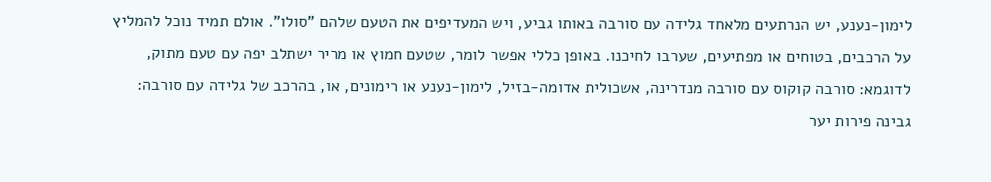לימון-נענע, יש הנרתעים מלאחד גלידה עם סורבה באותו גביע, ויש המעדיפים את הטעם שלהם "סולו". אולם תמיד נוכל להמליץ על הרכבים, בטוחים או מפתיעים, שערבו לחיכנו. באופן כללי אפשר לומר, שטעם חמוץ או מריר ישתלב יפה עם טעם מתוק, לדוגמא: סורבה קוקוס עם סורבה מנדרינה, אשכולית אדומה-בזיל, לימון-נענע או רימונים, או, בהרכב של גלידה עם סורבה: גבינה פירות יער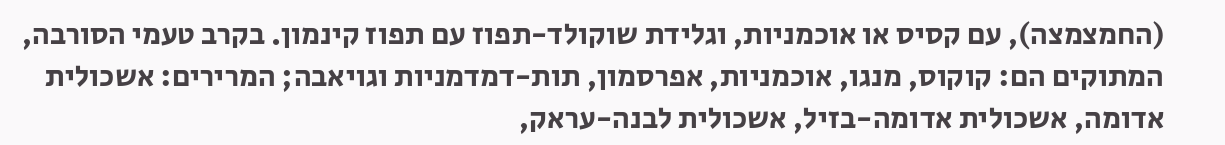(החמצמצה), עם קסיס או אוכמניות, וגלידת שוקולד-תפוז עם תפוז קינמון. בקרב טעמי הסורבה, המתוקים הם: קוקוס, מנגו, אוכמניות, אפרסמון, תות-דמדמניות וגויאבה; המרירים: אשכולית אדומה, אשכולית אדומה-בזיל, אשכולית לבנה-עראק,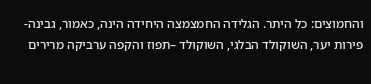והחמוצים: כל היתר. הגלידה החמצמצה היחידה הינה, כאמור, גבינה-פירות יער, השוקולד הבלגי, השוקולד –תפוז והקפה ערביקה מרירים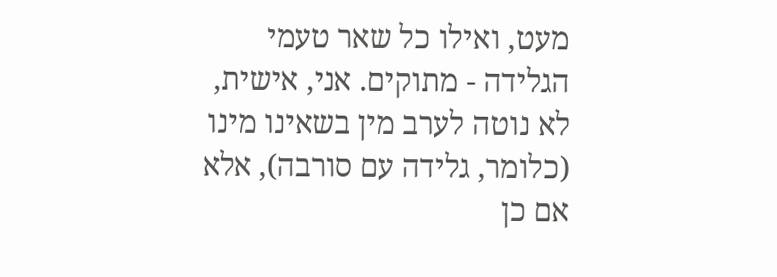מעט, ואילו כל שאר טעמי הגלידה - מתוקים. אני, אישית, לא נוטה לערב מין בשאינו מינו (כלומר, גלידה עם סורבה), אלא אם כן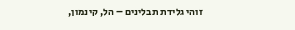זוהי גלידת תבלינים – הל, קינמון,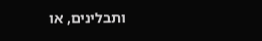ותבלינים, או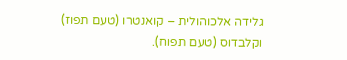גלידה אלכוהולית – קואנטרו (טעם תפוז) וקלבדוס (טעם תפוח).